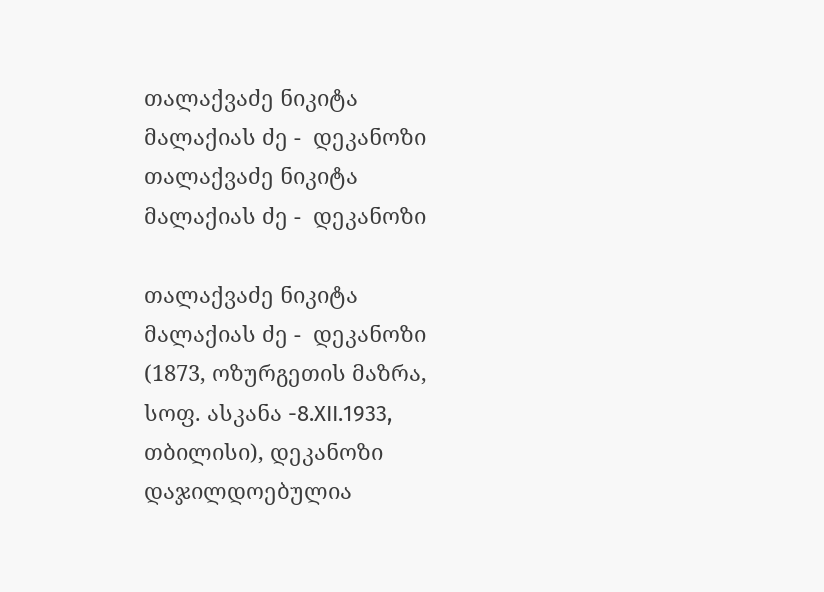თალაქვაძე ნიკიტა მალაქიას ძე -  დეკანოზი
თალაქვაძე ნიკიტა მალაქიას ძე -  დეკანოზი

თალაქვაძე ნიკიტა მალაქიას ძე -  დეკანოზი (1873, ოზურგეთის მაზრა, სოფ. ასკანა -8.XII.1933, თბილისი), დეკანოზი დაჯილდოებულია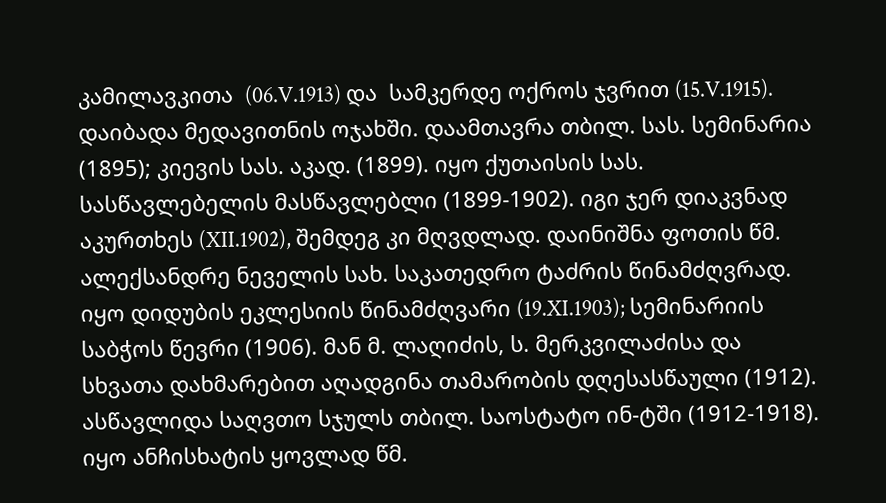კამილავკითა  (06.V.1913) და  სამკერდე ოქროს ჯვრით (15.V.1915). დაიბადა მედავითნის ოჯახში. დაამთავრა თბილ. სას. სემინარია (1895); კიევის სას. აკად. (1899). იყო ქუთაისის სას. სასწავლებელის მასწავლებლი (1899-1902). იგი ჯერ დიაკვნად აკურთხეს (XII.1902), შემდეგ კი მღვდლად. დაინიშნა ფოთის წმ. ალექსანდრე ნეველის სახ. საკათედრო ტაძრის წინამძღვრად. იყო დიდუბის ეკლესიის წინამძღვარი (19.XI.1903); სემინარიის საბჭოს წევრი (1906). მან მ. ლაღიძის, ს. მერკვილაძისა და სხვათა დახმარებით აღადგინა თამარობის დღესასწაული (1912). ასწავლიდა საღვთო სჯულს თბილ. საოსტატო ინ-ტში (1912-1918). იყო ანჩისხატის ყოვლად წმ.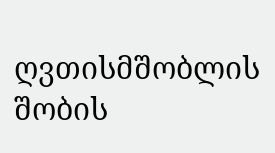ღვთისმშობლის შობის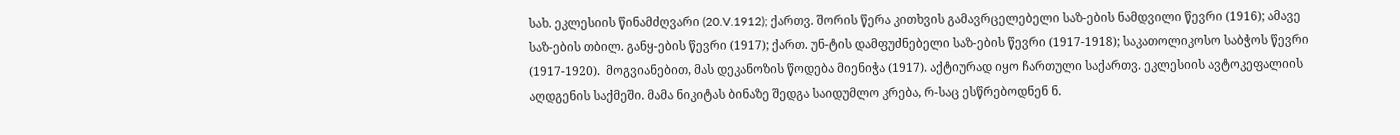სახ. ეკლესიის წინამძღვარი (20.V.1912); ქართვ. შორის წერა კითხვის გამავრცელებელი საზ-ების ნამდვილი წევრი (1916); ამავე საზ-ების თბილ. განყ-ების წევრი (1917); ქართ. უნ-ტის დამფუძნებელი საზ-ების წევრი (1917-1918); საკათოლიკოსო საბჭოს წევრი (1917-1920).  მოგვიანებით, მას დეკანოზის წოდება მიენიჭა (1917). აქტიურად იყო ჩართული საქართვ. ეკლესიის ავტოკეფალიის აღდგენის საქმეში. მამა ნიკიტას ბინაზე შედგა საიდუმლო კრება, რ-საც ესწრებოდნენ ნ.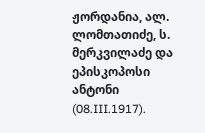ჟორდანია, ალ. ლომთათიძე, ს. მერკვილაძე და ეპისკოპოსი ანტონი (08.III.1917).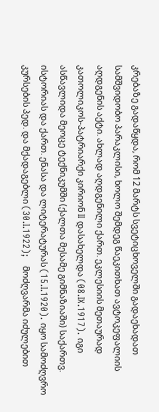კრებაზე გადაწყდა, რომ 12 მარტს სვეტიცხოველში გადაეხადათ სამშვიდობო პარაკლისი, ხოლო შემდეგ წაეკითხათ ავტოკეფალიის აღდგენის აქტი. ახლად აღდგენილი ქართ. ეკლესიის მეთაურად კათოლიკოს-პატრიარქი კირიონ II დასახელდა (08.IX.1917). იგი  ასწავლიდა მეოცე ტექნიკუმში (ქალთა მესამე გიმნაზიაში) საქართვ. ისტორიას და ქართ. ენასა და ლიტერატურას (15.I.1920). იყო სამოძღვრო კურსების პედ. და მქადაგებლი (30.I.1922);   მოძღვარმა იძულებით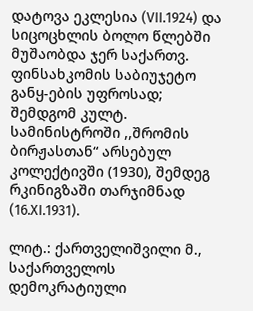დატოვა ეკლესია (VII.1924) და  სიცოცხლის ბოლო წლებში მუშაობდა ჯერ საქართვ. ფინსახკომის საბიუჯეტო განყ-ების უფროსად;  შემდგომ კულტ. სამინისტროში ,,შრომის ბირჟასთან“ არსებულ კოლექტივში (1930), შემდეგ რკინიგზაში თარჯიმნად (16.XI.1931).

ლიტ.: ქართველიშვილი მ., საქართველოს დემოკრატიული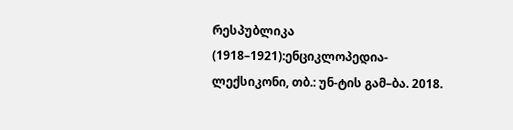რესპუბლიკა (1918–1921):ენციკლოპედია-ლექსიკონი, თბ.: უნ-ტის გამ–ბა. 2018.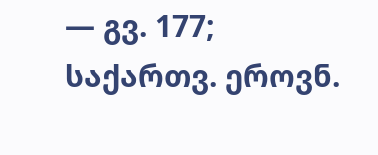— გვ. 177; საქართვ. ეროვნ.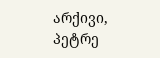არქივი, პეტრე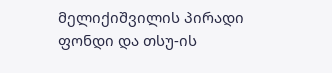მელიქიშვილის პირადი ფონდი და თსუ-ის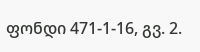ფონდი 471-1-16, გვ. 2.